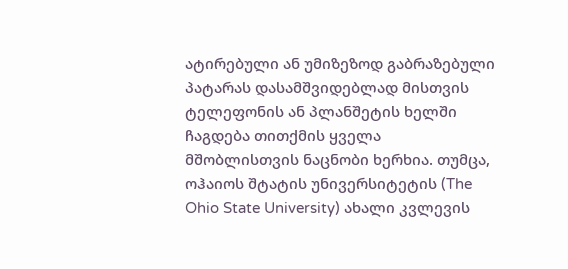ატირებული ან უმიზეზოდ გაბრაზებული პატარას დასამშვიდებლად მისთვის ტელეფონის ან პლანშეტის ხელში ჩაგდება თითქმის ყველა მშობლისთვის ნაცნობი ხერხია. თუმცა, ოჰაიოს შტატის უნივერსიტეტის (The Ohio State University) ახალი კვლევის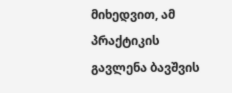მიხედვით, ამ პრაქტიკის გავლენა ბავშვის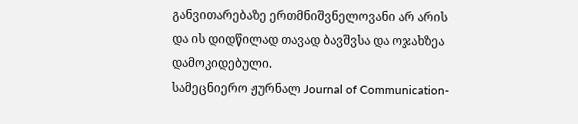განვითარებაზე ერთმნიშვნელოვანი არ არის და ის დიდწილად თავად ბავშვსა და ოჯახზეა დამოკიდებული.
სამეცნიერო ჟურნალ Journal of Communication-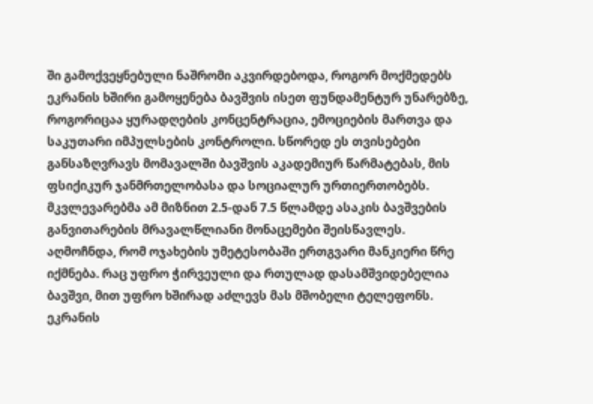ში გამოქვეყნებული ნაშრომი აკვირდებოდა, როგორ მოქმედებს ეკრანის ხშირი გამოყენება ბავშვის ისეთ ფუნდამენტურ უნარებზე, როგორიცაა ყურადღების კონცენტრაცია, ემოციების მართვა და საკუთარი იმპულსების კონტროლი. სწორედ ეს თვისებები განსაზღვრავს მომავალში ბავშვის აკადემიურ წარმატებას, მის ფსიქიკურ ჯანმრთელობასა და სოციალურ ურთიერთობებს. მკვლევარებმა ამ მიზნით 2.5-დან 7.5 წლამდე ასაკის ბავშვების განვითარების მრავალწლიანი მონაცემები შეისწავლეს.
აღმოჩნდა, რომ ოჯახების უმეტესობაში ერთგვარი მანკიერი წრე იქმნება. რაც უფრო ჭირვეული და რთულად დასამშვიდებელია ბავშვი, მით უფრო ხშირად აძლევს მას მშობელი ტელეფონს. ეკრანის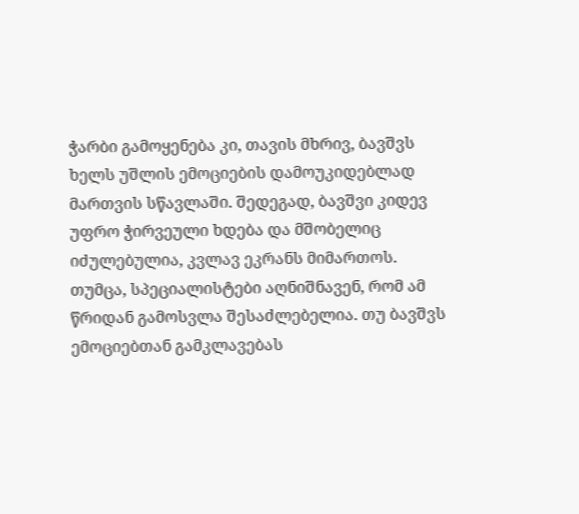ჭარბი გამოყენება კი, თავის მხრივ, ბავშვს ხელს უშლის ემოციების დამოუკიდებლად მართვის სწავლაში. შედეგად, ბავშვი კიდევ უფრო ჭირვეული ხდება და მშობელიც იძულებულია, კვლავ ეკრანს მიმართოს. თუმცა, სპეციალისტები აღნიშნავენ, რომ ამ წრიდან გამოსვლა შესაძლებელია. თუ ბავშვს ემოციებთან გამკლავებას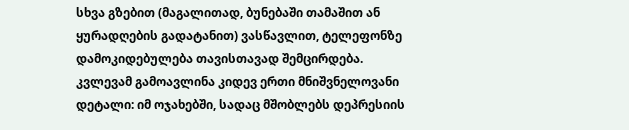სხვა გზებით (მაგალითად, ბუნებაში თამაშით ან ყურადღების გადატანით) ვასწავლით, ტელეფონზე დამოკიდებულება თავისთავად შემცირდება.
კვლევამ გამოავლინა კიდევ ერთი მნიშვნელოვანი დეტალი: იმ ოჯახებში, სადაც მშობლებს დეპრესიის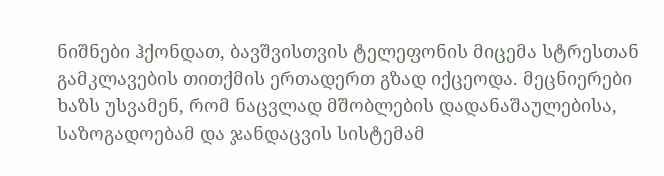ნიშნები ჰქონდათ, ბავშვისთვის ტელეფონის მიცემა სტრესთან გამკლავების თითქმის ერთადერთ გზად იქცეოდა. მეცნიერები ხაზს უსვამენ, რომ ნაცვლად მშობლების დადანაშაულებისა, საზოგადოებამ და ჯანდაცვის სისტემამ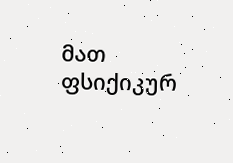მათ ფსიქიკურ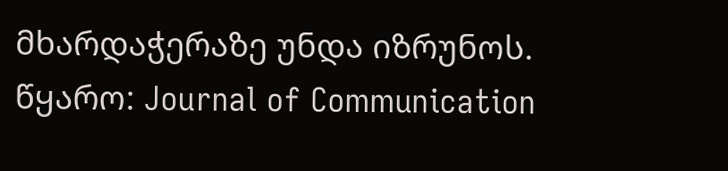მხარდაჭერაზე უნდა იზრუნოს.
წყარო: Journal of Communication